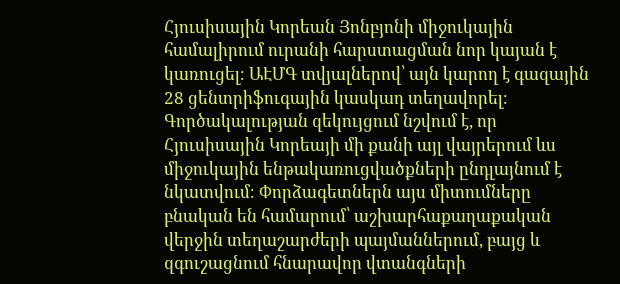Հյուսիսային Կորեան Յոնբյոնի միջուկային համալիրում ուրանի հարստացման նոր կայան է կառուցել։ ԱԷՄԳ տվյալներով՝ այն կարող է գազային 28 ցենտրիֆուգային կասկադ տեղավորել։ Գործակալության զեկույցում նշվում է, որ Հյուսիսային Կորեայի մի քանի այլ վայրերում ևս միջուկային ենթակառուցվածքների ընդլայնում է նկատվում։ Փորձագետներն այս միտումները բնական են համարում՝ աշխարհաքաղաքական վերջին տեղաշարժերի պայմաններում, բայց և զգուշացնում հնարավոր վտանգների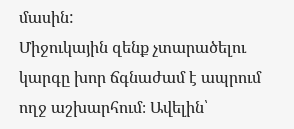մասին:
Միջուկային զենք չտարածելու կարգը խոր ճգնաժամ է ապրում ողջ աշխարհում։ Ավելին՝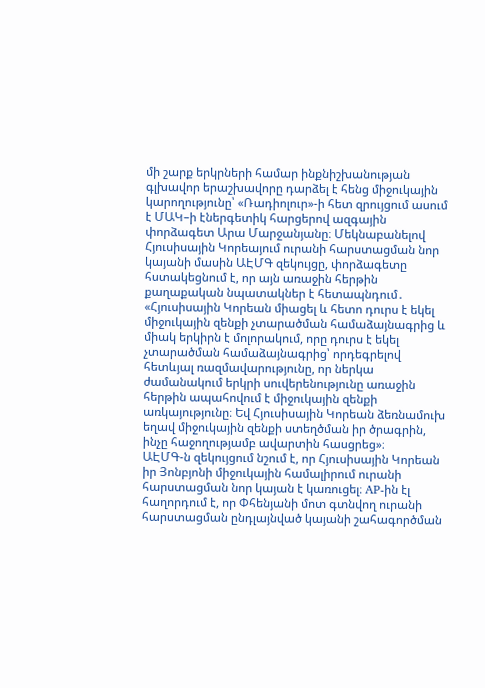մի շարք երկրների համար ինքնիշխանության գլխավոր երաշխավորը դարձել է հենց միջուկային կարողությունը՝ «Ռադիոլուր»-ի հետ զրույցում ասում է ՄԱԿ–ի էներգետիկ հարցերով ազգային փորձագետ Արա Մարջանյանը։ Մեկնաբանելով Հյուսիսային Կորեայում ուրանի հարստացման նոր կայանի մասին ԱԷՄԳ զեկույցը, փորձագետը հստակեցնում է, որ այն առաջին հերթին քաղաքական նպատակներ է հետապնդում․
«Հյուսիսային Կորեան միացել և հետո դուրս է եկել միջուկային զենքի չտարածման համաձայնագրից և միակ երկիրն է մոլորակում, որը դուրս է եկել չտարածման համաձայնագրից՝ որդեգրելով հետևյալ ռազմավարությունը, որ ներկա ժամանակում երկրի սուվերենությունը առաջին հերթին ապահովում է միջուկային զենքի առկայությունը։ Եվ Հյուսիսային Կորեան ձեռնամուխ եղավ միջուկային զենքի ստեղծման իր ծրագրին, ինչը հաջողությամբ ավարտին հասցրեց»։
ԱԷՄԳ-ն զեկույցում նշում է, որ Հյուսիսային Կորեան իր Յոնբյոնի միջուկային համալիրում ուրանի հարստացման նոր կայան է կառուցել։ AP-ին էլ հաղորդում է, որ Փհենյանի մոտ գտնվող ուրանի հարստացման ընդլայնված կայանի շահագործման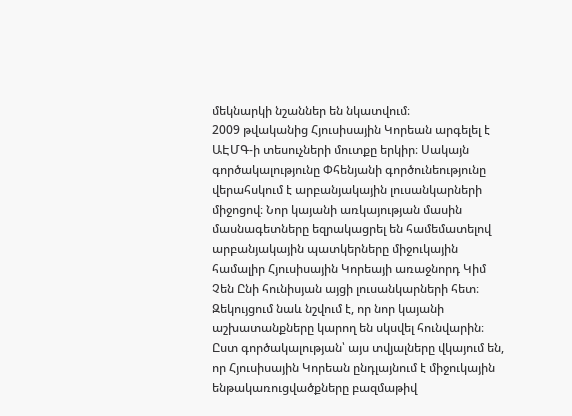մեկնարկի նշաններ են նկատվում։
2009 թվականից Հյուսիսային Կորեան արգելել է ԱԷՄԳ-ի տեսուչների մուտքը երկիր։ Սակայն գործակալությունը Փհենյանի գործունեությունը վերահսկում է արբանյակային լուսանկարների միջոցով։ Նոր կայանի առկայության մասին մասնագետները եզրակացրել են համեմատելով արբանյակային պատկերները միջուկային համալիր Հյուսիսային Կորեայի առաջնորդ Կիմ Չեն Ընի հունիսյան այցի լուսանկարների հետ։
Զեկույցում նաև նշվում է, որ նոր կայանի աշխատանքները կարող են սկսվել հունվարին։ Ըստ գործակալության՝ այս տվյալները վկայում են, որ Հյուսիսային Կորեան ընդլայնում է միջուկային ենթակառուցվածքները բազմաթիվ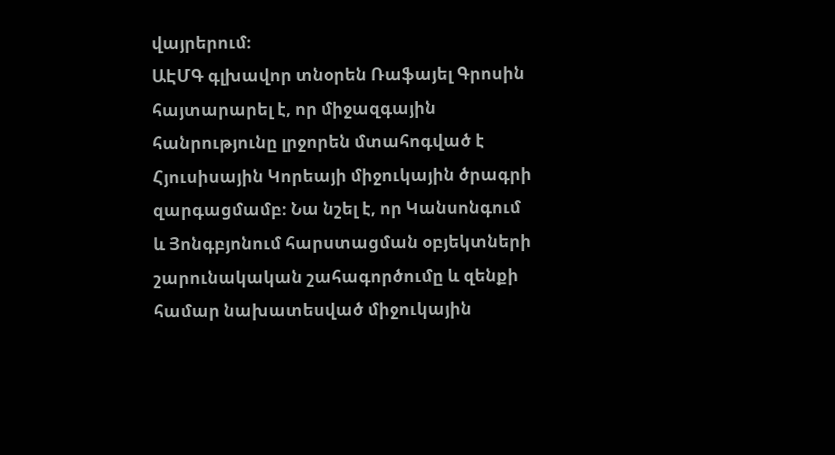վայրերում։
ԱԷՄԳ գլխավոր տնօրեն Ռաֆայել Գրոսին հայտարարել է, որ միջազգային հանրությունը լրջորեն մտահոգված է Հյուսիսային Կորեայի միջուկային ծրագրի զարգացմամբ։ Նա նշել է, որ Կանսոնգում և Յոնգբյոնում հարստացման օբյեկտների շարունակական շահագործումը և զենքի համար նախատեսված միջուկային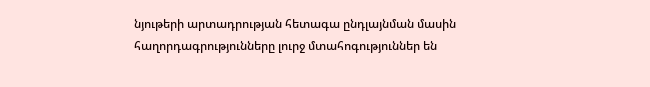նյութերի արտադրության հետագա ընդլայնման մասին հաղորդագրությունները լուրջ մտահոգություններ են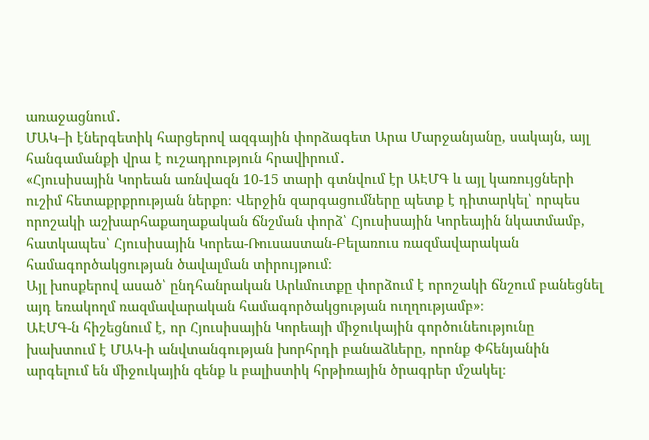առաջացնում․
ՄԱԿ–ի էներգետիկ հարցերով ազգային փորձագետ Արա Մարջանյանը, սակայն, այլ հանգամանքի վրա է ուշադրություն հրավիրում․
«Հյուսիսային Կորեան առնվազն 10-15 տարի գտնվում էր ԱԷՄԳ և այլ կառույցների ուշիմ հետաքրքրության ներքո։ Վերջին զարգացումները պետք է դիտարկել՝ որպես որոշակի աշխարհաքաղաքական ճնշման փորձ՝ Հյուսիսային Կորեային նկատմամբ, հատկապես՝ Հյուսիսային Կորեա-Ռուսաստան-Բելառուս ռազմավարական համագործակցության ծավալման տիրույթում։
Այլ խոսքերով ասած՝ ընդհանրական Արևմուտքը փորձում է որոշակի ճնշում բանեցնել այդ եռակողմ ռազմավարական համագործակցության ուղղությամբ»։
ԱԷՄԳ-ն հիշեցնում է, որ Հյուսիսային Կորեայի միջուկային գործունեությունը խախտում է ՄԱԿ-ի անվտանգության խորհրդի բանաձևերը, որոնք Փհենյանին արգելում են միջուկային զենք և բալիստիկ հրթիռային ծրագրեր մշակել։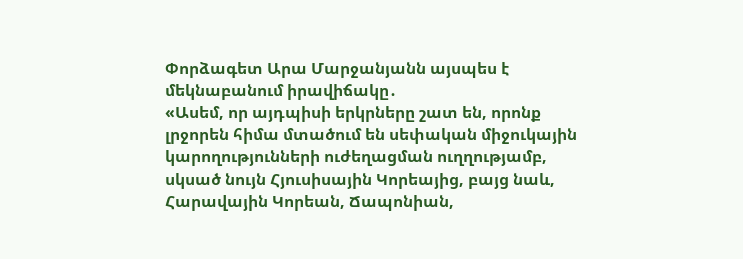Փորձագետ Արա Մարջանյանն այսպես է մեկնաբանում իրավիճակը․
«Ասեմ, որ այդպիսի երկրները շատ են, որոնք լրջորեն հիմա մտածում են սեփական միջուկային կարողությունների ուժեղացման ուղղությամբ, սկսած նույն Հյուսիսային Կորեայից, բայց նաև, Հարավային Կորեան, Ճապոնիան,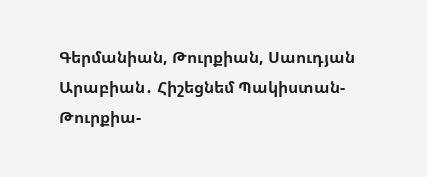Գերմանիան, Թուրքիան, Սաուդյան Արաբիան․ Հիշեցնեմ Պակիստան- Թուրքիա-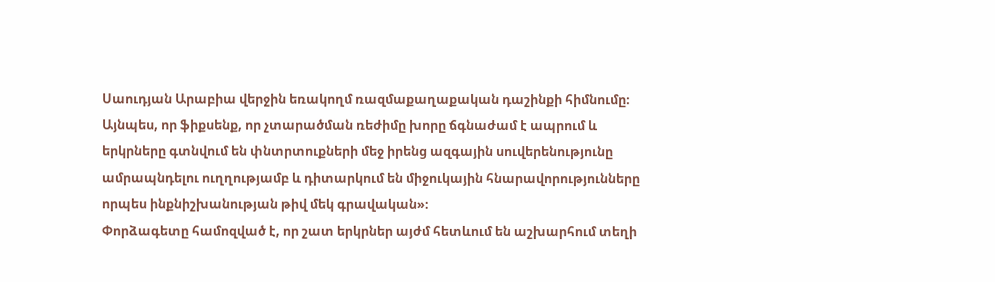Սաուդյան Արաբիա վերջին եռակողմ ռազմաքաղաքական դաշինքի հիմնումը։ Այնպես, որ ֆիքսենք, որ չտարածման ռեժիմը խորը ճգնաժամ է ապրում և երկրները գտնվում են փնտրտուքների մեջ իրենց ազգային սուվերենությունը ամրապնդելու ուղղությամբ և դիտարկում են միջուկային հնարավորությունները որպես ինքնիշխանության թիվ մեկ գրավական»։
Փորձագետը համոզված է, որ շատ երկրներ այժմ հետևում են աշխարհում տեղի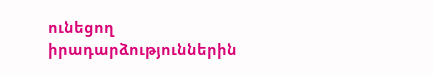ունեցող իրադարձություններին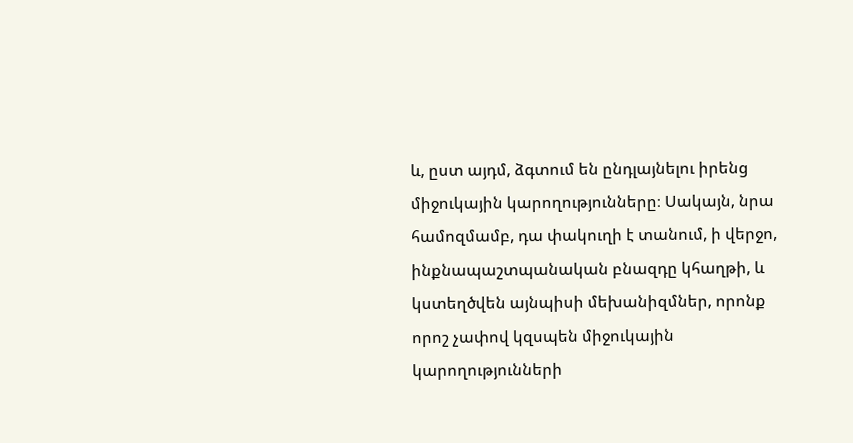և, ըստ այդմ, ձգտում են ընդլայնելու իրենց միջուկային կարողությունները։ Սակայն, նրա համոզմամբ, դա փակուղի է տանում, ի վերջո, ինքնապաշտպանական բնազդը կհաղթի, և կստեղծվեն այնպիսի մեխանիզմներ, որոնք որոշ չափով կզսպեն միջուկային կարողությունների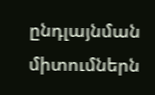ընդլայնման միտումներն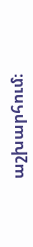աշխարհում։